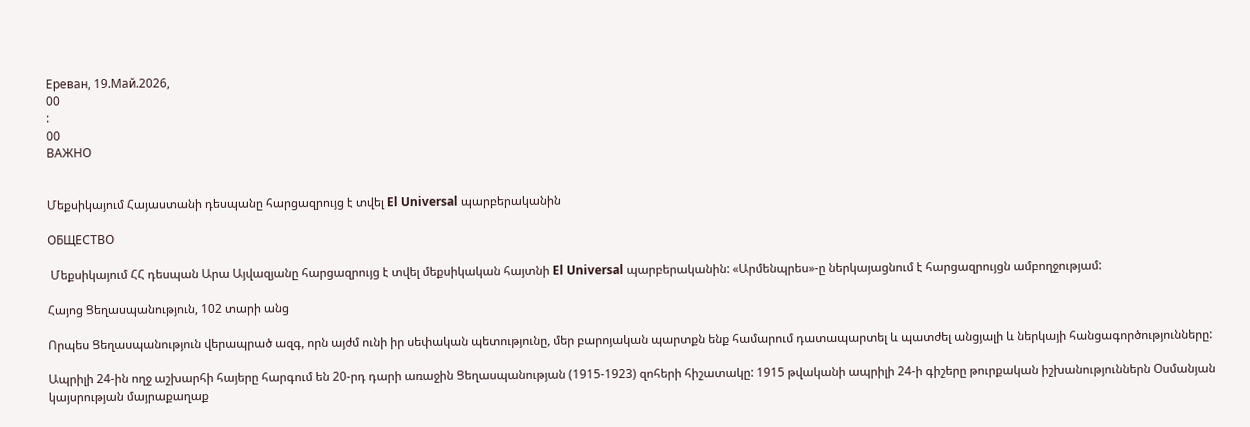Ереван, 19.Май.2026,
00
:
00
ВАЖНО


Մեքսիկայում Հայաստանի դեսպանը հարցազրույց է տվել El Universal պարբերականին

ОБЩЕСТВО

 Մեքսիկայում ՀՀ դեսպան Արա Այվազյանը հարցազրույց է տվել մեքսիկական հայտնի El Universal պարբերականին: «Արմենպրես»-ը ներկայացնում է հարցազրույցն ամբողջությամ:

Հայոց Ցեղասպանություն, 102 տարի անց

Որպես Ցեղասպանություն վերապրած ազգ, որն այժմ ունի իր սեփական պետությունը, մեր բարոյական պարտքն ենք համարում դատապարտել և պատժել անցյալի և ներկայի հանցագործությունները:

Ապրիլի 24-ին ողջ աշխարհի հայերը հարգում են 20-րդ դարի առաջին Ցեղասպանության (1915-1923) զոհերի հիշատակը: 1915 թվականի ապրիլի 24-ի գիշերը թուրքական իշխանություններն Օսմանյան կայսրության մայրաքաղաք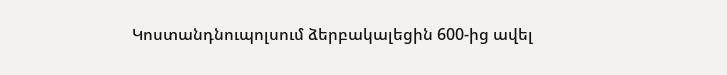Կոստանդնուպոլսում ձերբակալեցին 600-ից ավել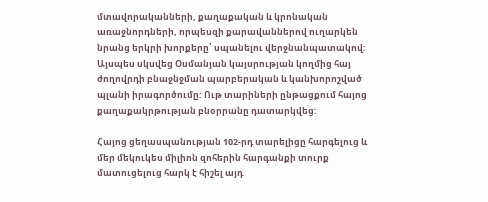մտավորականների, քաղաքական և կրոնական առաջնորդների, որպեսզի քարավաններով ուղարկեն նրանց երկրի խորքերը՝ սպանելու վերջնանպատակով: Այսպես սկսվեց Օսմանյան կայսրության կողմից հայ ժողովրդի բնաջնջման պարբերական և կանխորոշված պլանի իրագործումը: Ութ տարիների ընթացքում հայոց քաղաքակրթության բնօրրանը դատարկվեց:

Հայոց ցեղասպանության 102-րդ տարելիցը հարգելուց և մեր մեկուկես միլիոն զոհերին հարգանքի տուրք մատուցելուց հարկ է հիշել այդ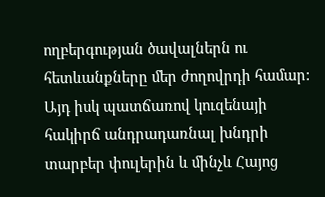ողբերգության ծավալներն ու հետևանքները մեր ժողովրդի համար: Այդ իսկ պատճառով կուզենայի հակիրճ անդրադառնալ խնդրի տարբեր փուլերին և մինչև Հայոց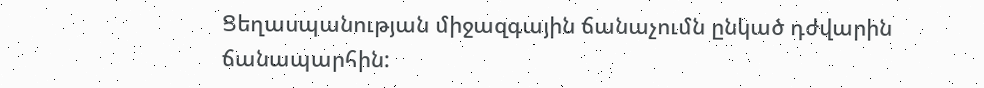Ցեղասպանության միջազգային ճանաչումն ընկած դժվարին ճանապարհին: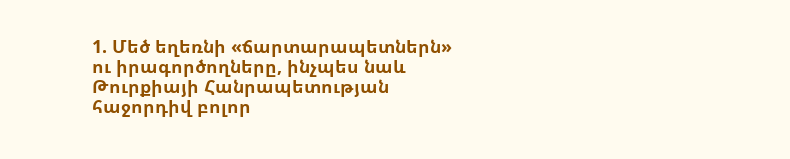1. Մեծ եղեռնի «ճարտարապետներն» ու իրագործողները, ինչպես նաև Թուրքիայի Հանրապետության հաջորդիվ բոլոր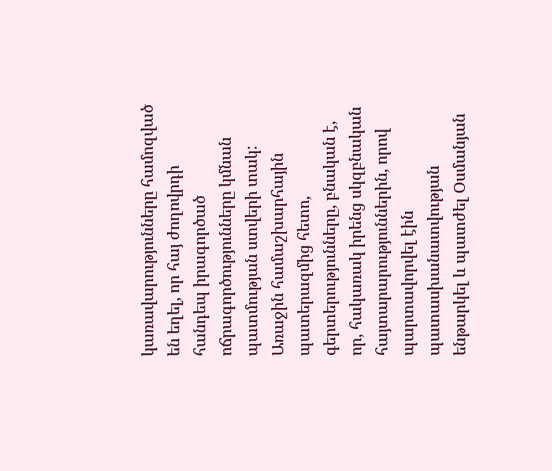կառավարությունները համոզված են եղել, որ հայ ժողովրդի հանդեպ իրագործած ոճրագործությունները կմնան պատմության ստվերի տակ:  Առաջին համաշխարհային պատերազմից հետո, գերտերությունները, բնական է, որ, հակառակ իրենց սկզբնական հայտարարություններին, որով պարտավորվել էին պատասխանատվության ենթարկել և պատժել Օսմանյան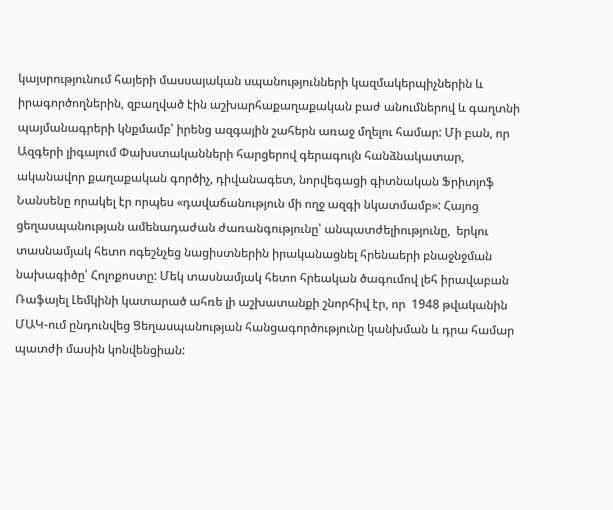կայսրությունում հայերի մասսայական սպանությունների կազմակերպիչներին և իրագործողներին, զբաղված էին աշխարհաքաղաքական բաժ անումներով և գաղտնի պայմանագրերի կնքմամբ՝ իրենց ազգային շահերն առաջ մղելու համար: Մի բան, որ Ազգերի լիգայում Փախստականների հարցերով գերագույն հանձնակատար, ականավոր քաղաքական գործիչ, դիվանագետ, նորվեգացի գիտնական Ֆրիտյոֆ Նանսենը որակել էր որպես «դավաճանություն մի ողջ ազգի նկատմամբ»: Հայոց ցեղասպանության ամենադաժան ժառանգությունը՝ անպատժելիությունը,  երկու տասնամյակ հետո ոգեշնչեց նացիստներին իրականացնել հրենաերի բնաջնջման նախագիծը՝ Հոլոքոստը: Մեկ տասնամյակ հետո հրեական ծագումով լեհ իրավաբան Ռաֆայել Լեմկինի կատարած ահռե լի աշխատանքի շնորհիվ էր, որ  1948 թվականին ՄԱԿ-ում ընդունվեց Ցեղասպանության հանցագործությունը կանխման և դրա համար պատժի մասին կոնվենցիան: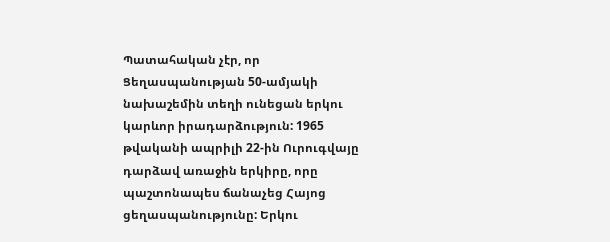Պատահական չէր, որ Ցեղասպանության 50-ամյակի նախաշեմին տեղի ունեցան երկու կարևոր իրադարձություն: 1965 թվականի ապրիլի 22-ին Ուրուգվայը դարձավ առաջին երկիրը, որը պաշտոնապես ճանաչեց Հայոց ցեղասպանությունը: Երկու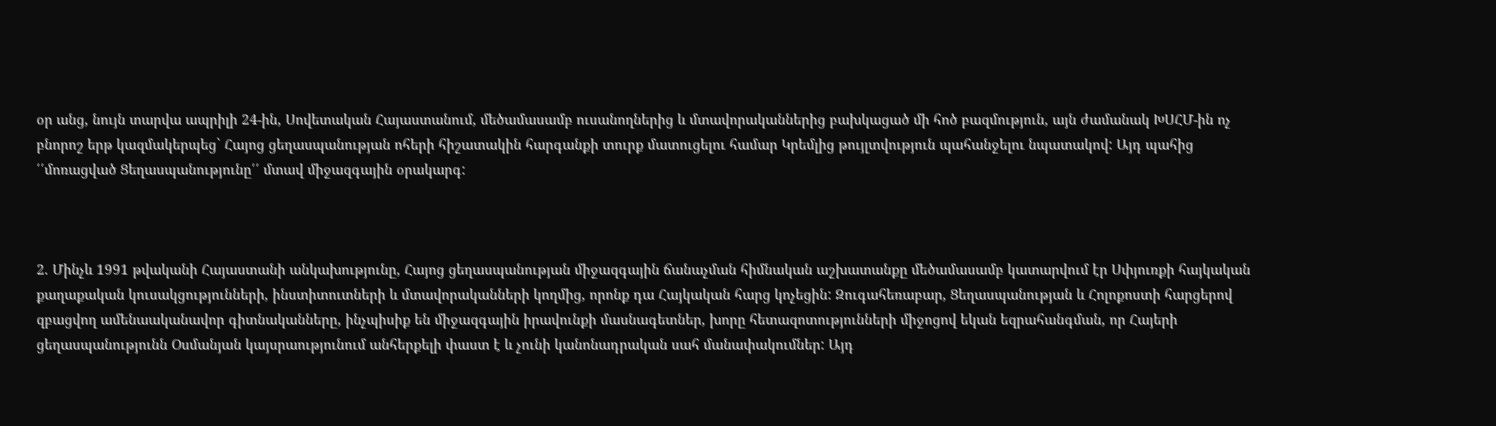օր անց, նույն տարվա ապրիլի 24-ին, Սովետական Հայաստանում, մեծամասամբ ուսանողներից և մտավորականներից բախկացած մի հոծ բազմություն, այն ժամանակ ԽՍՀՄ-ին ոչ բնորոշ երթ կազմակերպեց` Հայոց ցեղասպանության ոհերի հիշատակին հարգանքի տուրք մատուցելու համար Կրեմլից թույլտվություն պահանջելու նպատակով: Այդ պահից ՛՛մոռացված Ցեղասպանությունը՛՛ մտավ միջազգային օրակարգ:



2. Մինչև 1991 թվականի Հայաստանի անկախությունը, Հայոց ցեղասպանության միջազգային ճանաչման հիմնական աշխատանքը մեծամասամբ կատարվում էր Սփյուռքի հայկական  քաղաքական կուսակցությունների, ինստիտուտների և մտավորականների կողմից, որոնք դա Հայկական հարց կոչեցին: Զուգահեռաբար, Ցեղասպանության և Հոլոքոստի հարցերով զբացվող ամենաականավոր գիտնականները, ինչպիսիք են միջազգային իրավունքի մասնագետներ, խորը հետազոտությունների միջոցով եկան եզրահանգման, որ Հայերի ցեղասպանությունն Օսմանյան կայսրաությունում անհերքելի փաստ է և չունի կանոնադրական սահ մանափակումներ: Այդ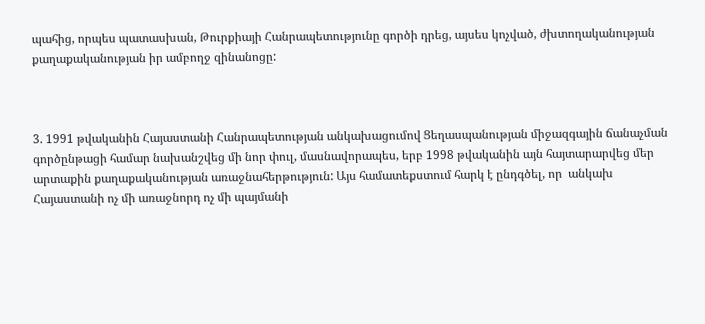պահից, որպես պատասխան, Թուրքիայի Հանրապետությունը գործի դրեց, այսես կոչված, ժխտողականության քաղաքականության իր ամբողջ զինանոցը:



3. 1991 թվականին Հայաստանի Հանրապետության անկախացումով Ցեղասպանության միջազգային ճանաչման գործընթացի համար նախանշվեց մի նոր փուլ, մասնավորապես, երբ 1998 թվականին այն հայտարարվեց մեր արտաքին քաղաքականության առաջնահերթություն: Այս համատեքստում հարկ է ընդգծել, որ  անկախ Հայաստանի ոչ մի առաջնորդ ոչ մի պայմանի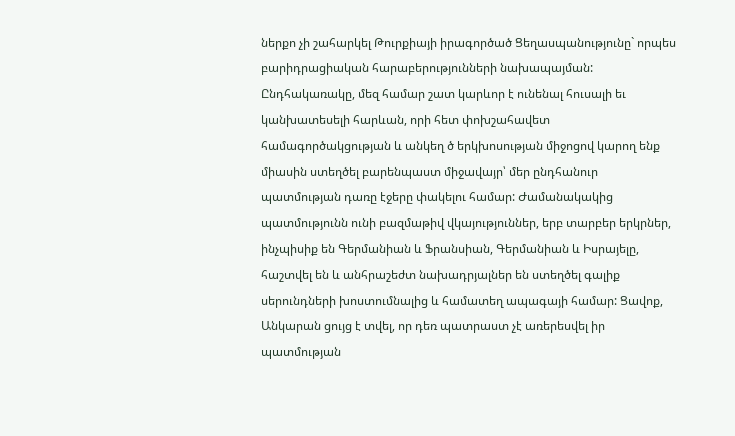ներքո չի շահարկել Թուրքիայի իրագործած Ցեղասպանությունը` որպես բարիդրացիական հարաբերությունների նախապայման: Ընդհակառակը, մեզ համար շատ կարևոր է ունենալ հուսալի եւ կանխատեսելի հարևան, որի հետ փոխշահավետ համագործակցության և անկեղ ծ երկխոսության միջոցով կարող ենք միասին ստեղծել բարենպաստ միջավայր՝ մեր ընդհանուր պատմության դառը էջերը փակելու համար: Ժամանակակից պատմությունն ունի բազմաթիվ վկայություններ, երբ տարբեր երկրներ, ինչպիսիք են Գերմանիան և Ֆրանսիան, Գերմանիան և Իսրայելը, հաշտվել են և անհրաշեժտ նախադրյալներ են ստեղծել գալիք սերունդների խոստումնալից և համատեղ ապագայի համար: Ցավոք, Անկարան ցույց է տվել, որ դեռ պատրաստ չէ առերեսվել իր պատմության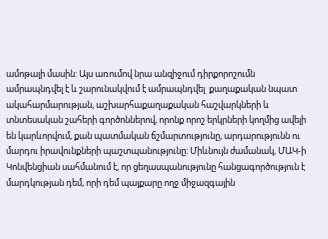ամոթալի մասին: Այս առումով նրա անզիջում դիրքորոշումն ամրապնդվել է և շարունակվում է ամրապնդվել  քաղաքական նպատ ակահարմարության, աշխարհաքաղաքական հաշվարկների և տնտեսական շահերի գործոններով, որոնք որոշ երկրների կողմից ավելի են կարևորվում, քան պատմական ճշմարտությունը, արդարությունն ու մարդու իրավունքների պաշտպանությունը: Միևնույն ժամանակ, ՄԱԿ-ի Կոնվենցիան սահմանում է, որ ցեղասպանությունը հանցագործություն է մարդկության դեմ, որի դեմ պայքարը ողջ միջազգային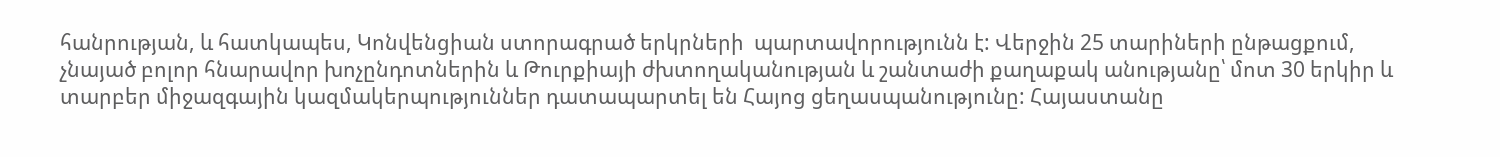հանրության, և հատկապես, Կոնվենցիան ստորագրած երկրների  պարտավորությունն է: Վերջին 25 տարիների ընթացքում, չնայած բոլոր հնարավոր խոչընդոտներին և Թուրքիայի ժխտողականության և շանտաժի քաղաքակ անությանը՝ մոտ 30 երկիր և տարբեր միջազգային կազմակերպություններ դատապարտել են Հայոց ցեղասպանությունը: Հայաստանը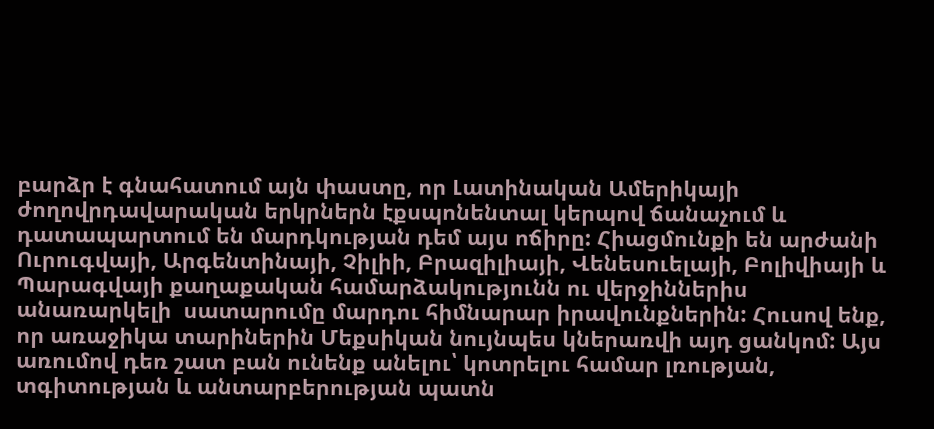բարձր է գնահատում այն փաստը, որ Լատինական Ամերիկայի ժողովրդավարական երկրներն էքսպոնենտալ կերպով ճանաչում և դատապարտում են մարդկության դեմ այս ոճիրը: Հիացմունքի են արժանի Ուրուգվայի, Արգենտինայի, Չիլիի, Բրազիլիայի, Վենեսուելայի, Բոլիվիայի և Պարագվայի քաղաքական համարձակությունն ու վերջիններիս անառարկելի  սատարումը մարդու հիմնարար իրավունքներին: Հուսով ենք, որ առաջիկա տարիներին Մեքսիկան նույնպես կներառվի այդ ցանկոմ: Այս առումով դեռ շատ բան ունենք անելու՝ կոտրելու համար լռության, տգիտության և անտարբերության պատն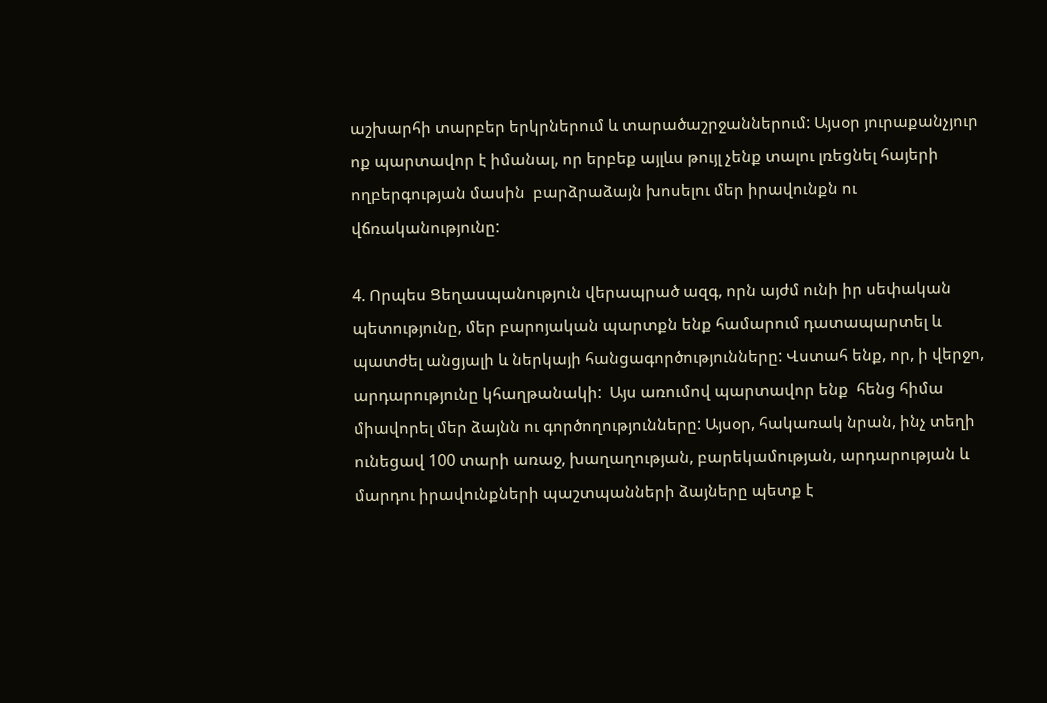աշխարհի տարբեր երկրներում և տարածաշրջաններում: Այսօր յուրաքանչյուր ոք պարտավոր է իմանալ, որ երբեք այլևս թույլ չենք տալու լռեցնել հայերի ողբերգության մասին  բարձրաձայն խոսելու մեր իրավունքն ու վճռականությունը:

4. Որպես Ցեղասպանություն վերապրած ազգ, որն այժմ ունի իր սեփական պետությունը, մեր բարոյական պարտքն ենք համարում դատապարտել և պատժել անցյալի և ներկայի հանցագործությունները: Վստահ ենք, որ, ի վերջո, արդարությունը կհաղթանակի:  Այս առումով պարտավոր ենք  հենց հիմա միավորել մեր ձայնն ու գործողությունները: Այսօր, հակառակ նրան, ինչ տեղի ունեցավ 100 տարի առաջ, խաղաղության, բարեկամության, արդարության և մարդու իրավունքների պաշտպանների ձայները պետք է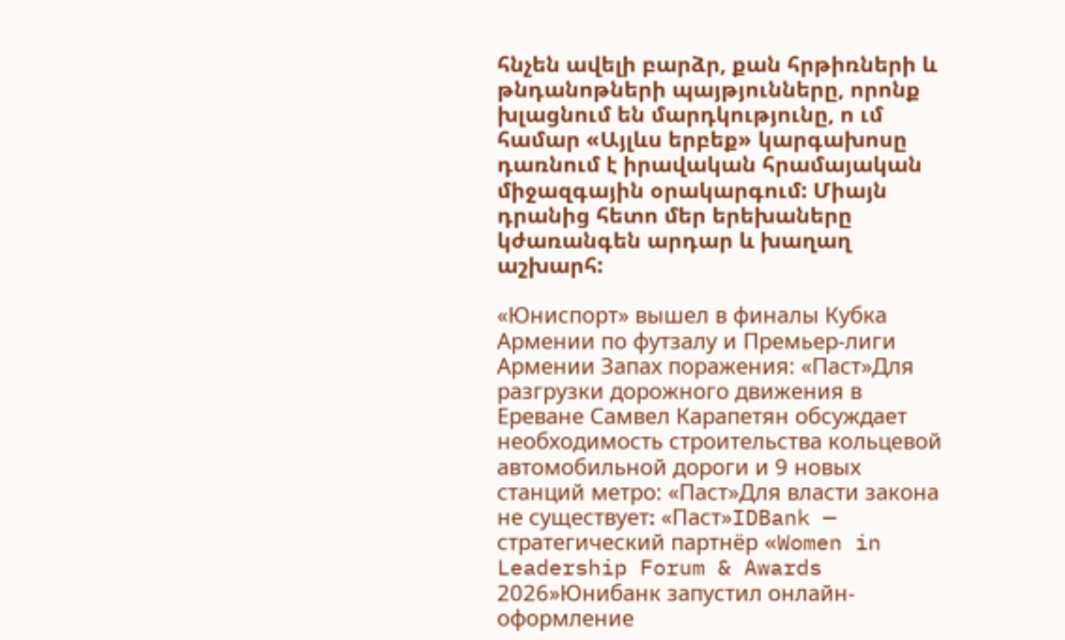հնչեն ավելի բարձր, քան հրթիռների և թնդանոթների պայթյունները, որոնք խլացնում են մարդկությունը, ո ւմ համար «Այլևս երբեք» կարգախոսը դառնում է իրավական հրամայական միջազգային օրակարգում: Միայն դրանից հետո մեր երեխաները կժառանգեն արդար և խաղաղ աշխարհ:

«Юниспорт» вышел в финалы Кубка Армении по футзалу и Премьер-лиги Армении Запах поражения: «Паст»Для разгрузки дорожного движения в Ереване Самвел Карапетян обсуждает необходимость строительства кольцевой автомобильной дороги и 9 новых станций метро: «Паст»Для власти закона не существует։ «Паст»IDBank — стратегический партнёр «Women in Leadership Forum & Awards 2026»Юнибанк запустил онлайн-оформление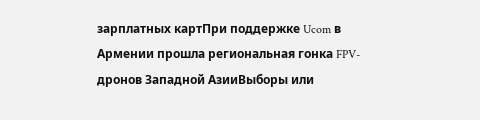зарплатных картПри поддержке Ucom в Армении прошла региональная гонка FPV-дронов Западной АзииВыборы или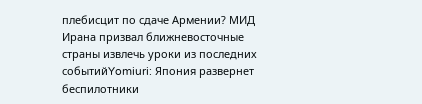плебисцит по сдаче Армении? МИД Ирана призвал ближневосточные страны извлечь уроки из последних событийYomiuri: Япония развернет беспилотники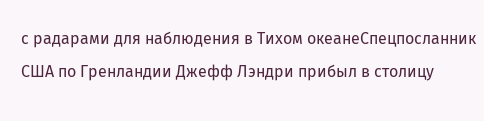с радарами для наблюдения в Тихом океанеСпецпосланник США по Гренландии Джефф Лэндри прибыл в столицу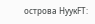острова НуукFT: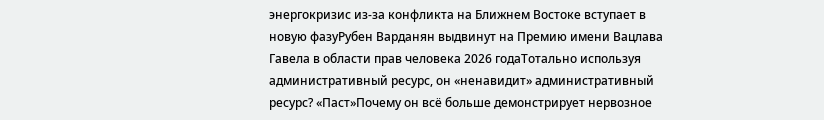энергокризис из-за конфликта на Ближнем Востоке вступает в новую фазуРубен Варданян выдвинут на Премию имени Вацлава Гавела в области прав человека 2026 годаТотально используя административный ресурс, он «ненавидит» административный ресурс? «Паст»Почему он всё больше демонстрирует нервозное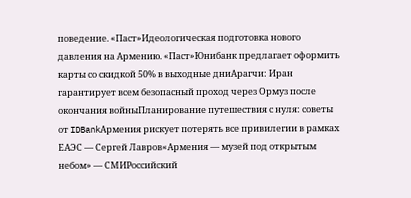поведение. «Паст»Идеологическая подготовка нового давления на Армению. «Паст»Юнибанк предлагает оформить карты со скидкой 50% в выходные дниАрагчи: Иран гарантирует всем безопасный проход через Ормуз после окончания войныПланирование путешествия с нуля: советы от IDBankАрмения рискует потерять все привилегии в рамках ЕАЭС — Сергей Лавров«Армения — музей под открытым небом» — СМИРоссийский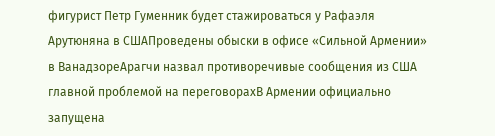фигурист Петр Гуменник будет стажироваться у Рафаэля Арутюняна в СШАПроведены обыски в офисе «Сильной Армении» в ВанадзореАрагчи назвал противоречивые сообщения из США главной проблемой на переговорахВ Армении официально запущена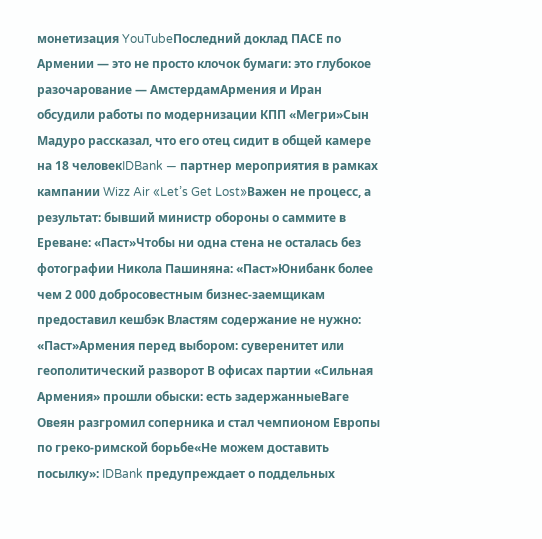монетизация YouTubeПоследний доклад ПАСЕ по Армении — это не просто клочок бумаги: это глубокое разочарование — АмстердамАрмения и Иран обсудили работы по модернизации КПП «Мегри»Сын Мадуро рассказал, что его отец сидит в общей камере на 18 человекIDBank — партнер мероприятия в рамках кампании Wizz Air «Let’s Get Lost»Важен не процесс, а результат: бывший министр обороны о саммите в Ереване: «Паст»Чтобы ни одна стена не осталась без фотографии Никола Пашиняна: «Паст»Юнибанк более чем 2 000 добросовестным бизнес-заемщикам предоставил кешбэк Властям содержание не нужно: «Паст»Армения перед выбором: суверенитет или геополитический разворот В офисах партии «Сильная Армения» прошли обыски: есть задержанныеВаге Овеян разгромил соперника и стал чемпионом Европы по греко-римской борьбе«Не можем доставить посылку»: IDBank предупреждает о поддельных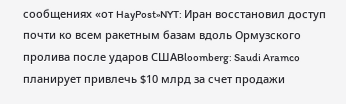сообщениях «от HayPost»NYT: Иран восстановил доступ почти ко всем ракетным базам вдоль Ормузского пролива после ударов СШАBloomberg: Saudi Aramco планирует привлечь $10 млрд за счет продажи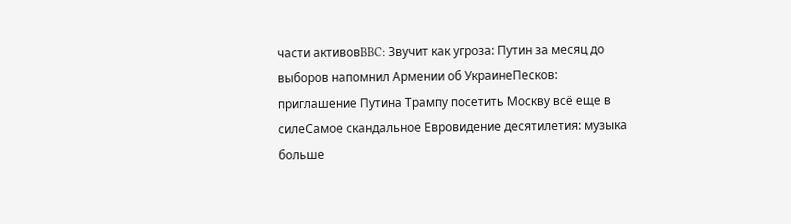части активовBBC: Звучит как угроза: Путин за месяц до выборов напомнил Армении об УкраинеПесков: приглашение Путина Трампу посетить Москву всё еще в силеСамое скандальное Евровидение десятилетия: музыка больше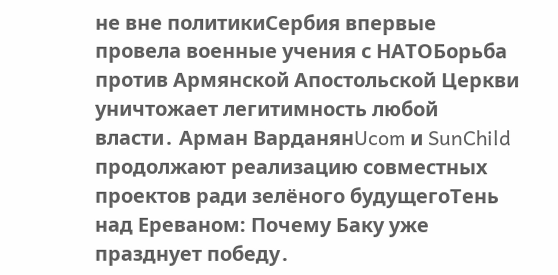не вне политикиСербия впервые провела военные учения с НАТОБорьба против Армянской Апостольской Церкви уничтожает легитимность любой власти․ Арман ВарданянUcom и SunChild продолжают реализацию совместных проектов ради зелёного будущегоТень над Ереваном: Почему Баку уже празднует победу․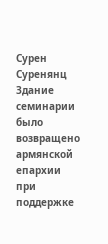Сурен Суренянц Здание семинарии было возвращено армянской епархии при поддержке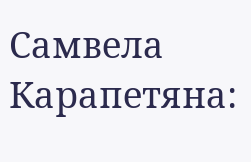Самвела Карапетяна: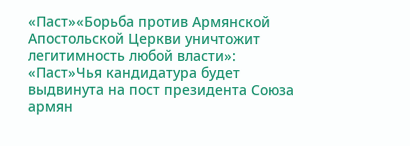«Паст»«Борьба против Армянской Апостольской Церкви уничтожит легитимность любой власти»: «Паст»Чья кандидатура будет выдвинута на пост президента Союза армян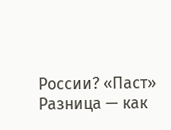России? «Паст» Разница — как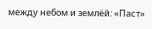между небом и землёй: «Паст»